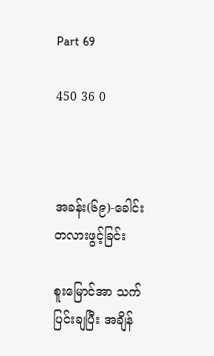Part 69

450 36 0



အခန်း(၆၉)-ခေါင်းတလားဖွင့်ခြင်း

စူးမြောင်အာ သက်ပြင်းချပြီး အချိန်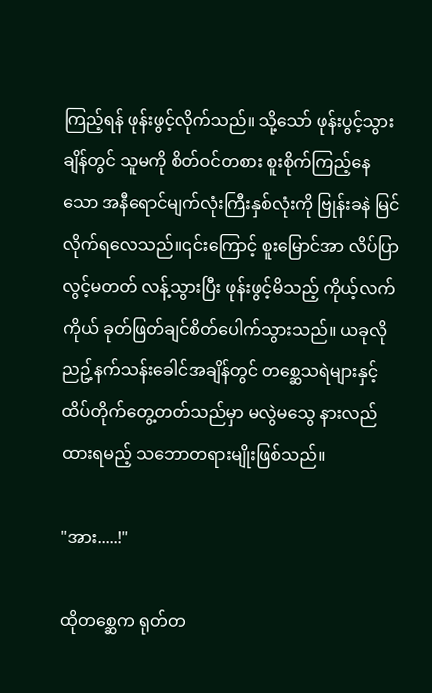ကြည့်ရန် ဖုန်းဖွင့်လိုက်သည်။ သို့သော် ဖုန်းပွင့်သွားချိန်တွင် သူမကို စိတ်ဝင်တစား စူးစိုက်ကြည့်နေသော အနီရောင်မျက်လုံးကြီးနှစ်လုံးကို ဗြုန်းခနဲ မြင်လိုက်ရလေသည်။၎င်းကြောင့် စူးမြောင်အာ လိပ်ပြာလွင့်မတတ် လန့်သွားပြီး ဖုန်းဖွင့်မိသည့် ကိုယ့်လက်ကိုယ် ခုတ်ဖြတ်ချင်စိတ်ပေါက်သွားသည်။ ယခုလို ညဥ့်နက်သန်းခေါင်အချိန်တွင် တစ္ဆေသရဲများနှင့် ထိပ်တိုက်တွေ့တတ်သည်မှာ မလွဲမသွေ နားလည်ထားရမည့် သဘောတရားမျိုးဖြစ်သည်။

"အား.....!"

ထိုတစ္ဆေက ရုတ်တ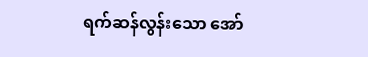ရက်ဆန်လွန်းသော အော်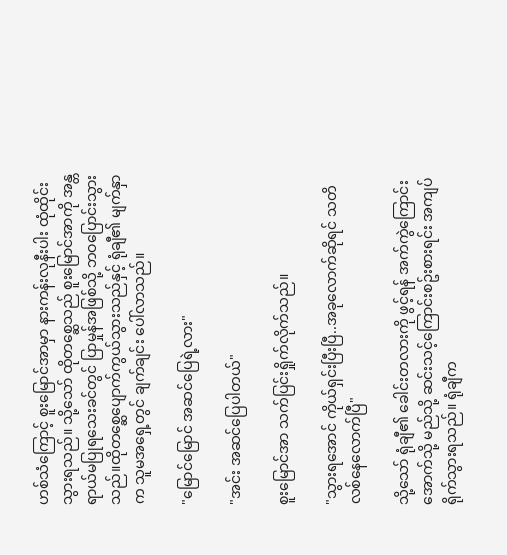ဟစ်သံကြောင့် စူးမြောင်အာမှာ နားကန်းလုနီးပါး ထုံထိုင်းသွားရသည်။ သို့သော် ထိုတစ္ဆေသည် စူးမြောင်အာကို အန္တရာယ်မပြုရသေးခင်တွင် ပြာမှုန်အဖြစ်သို့ ဘဝပြောင်းသွားသည်။ထိုတစ္ဆေပျောက်ကွယ်သွားသည်နှင့် ရုံချီ၏ မျက်နှာက သူမအရှေ့တွင် ချက်ချင်း ပေါ်လာသည်။

"မြောင်မြောင် အဆင်ပြေရဲ့လား"

"အင်း အဆင်ပြေပါတယ်"

စူးမြောင်အာ သက်ပြင်းရှိုက်လိုက်သည်။

"သွားရအောင် ကိုယ်ရှင်းပြီးပြီ..အခုလောက်ဆိုရင် သတိလစ်နေလောက်ပြီ"

သို့သော် ရုံချီ၏ ခေါင်းတလားကို ဖွင့်ရန် အက်ကွဲကြောင်းအောက်သို့ မည်သို့ ဆင်းသင့်ကြောင်းစဥ်းစားရင်း အကျပ်ရိုက်သွားရသည်။ ရုံချီက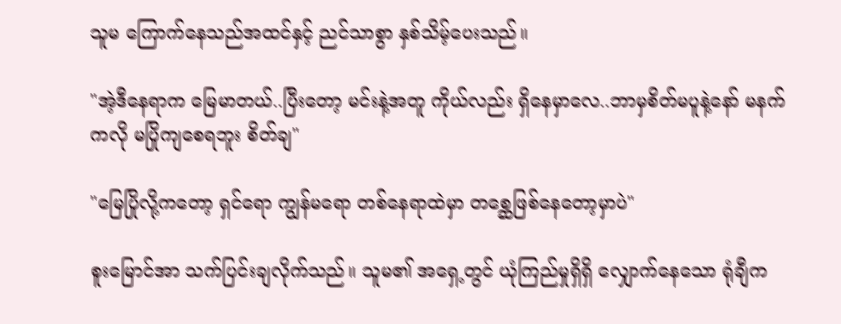သူမ ကြောက်နေသည်အထင်နှင့် ညင်သာစွာ နှစ်သိမ့်ပေးသည်။

"အဲ့ဒီနေရာက မြေမာတယ်..ပြီးတော့ မင်းနဲ့အတူ ကိုယ်လည်း ရှိနေမှာလေ..ဘာမှစိတ်မပူနဲ့နော် မနက်ကလို မပြိုကျစေရဘူး စိတ်ချ"

"မြေပြိုလို့ကတော့ ရှင်ရော ကျွန်မရော တစ်နေရာထဲမှာ တစ္ဆေဖြစ်နေတော့မှာပဲ"

စူးမြောင်အာ သက်ပြင်းချလိုက်သည်။ သူမ၏ အရှေ့တွင် ယုံကြည်မှုရှိရှိ လျှောက်နေသော ရုံချီက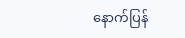နောက်ပြန်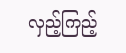လှည့်ကြည့်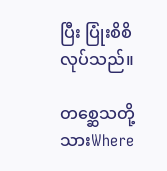ပြီး ပြုံးစိစိလုပ်သည်။

တစ္ဆေသတို့သားWhere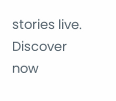stories live. Discover now